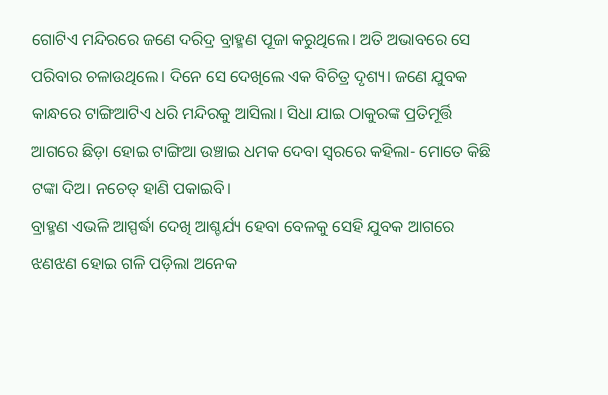ଗୋଟିଏ ମନ୍ଦିରରେ ଜଣେ ଦରିଦ୍ର ବ୍ରାହ୍ମଣ ପୂଜା କରୁଥିଲେ। ଅତି ଅଭାବରେ ସେ ପରିବାର ଚଳାଉଥିଲେ। ଦିନେ ସେ ଦେଖିଲେ ଏକ ବିଚିତ୍ର ଦୃଶ୍ୟ। ଜଣେ ଯୁବକ କାନ୍ଧରେ ଟାଙ୍ଗିଆଟିଏ ଧରି ମନ୍ଦିରକୁ ଆସିଲା। ସିଧା ଯାଇ ଠାକୁରଙ୍କ ପ୍ରତିମୂର୍ତ୍ତି ଆଗରେ ଛିଡ଼ା ହୋଇ ଟାଙ୍ଗିଆ ଉଞ୍ଚାଇ ଧମକ ଦେବା ସ୍ବରରେ କହିଲା- ମୋତେ କିଛି ଟଙ୍କା ଦିଅ। ନଚେତ୍ ହାଣି ପକାଇବି।
ବ୍ରାହ୍ମଣ ଏଭଳି ଆସ୍ପର୍ଦ୍ଧା ଦେଖି ଆଶ୍ଚର୍ଯ୍ୟ ହେବା ବେଳକୁ ସେହି ଯୁବକ ଆଗରେ ଝଣଝଣ ହୋଇ ଗଳି ପଡ଼ିଲା ଅନେକ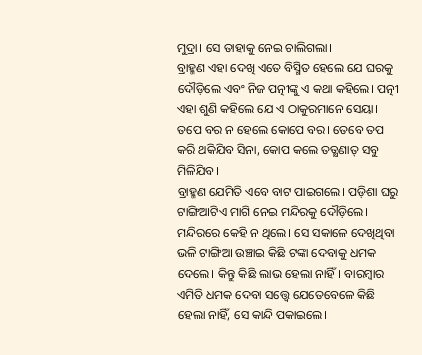ମୁଦ୍ରା। ସେ ତାହାକୁ ନେଇ ଚାଲିଗଲା।
ବ୍ରାହ୍ମଣ ଏହା ଦେଖି ଏତେ ବିସ୍ମିତ ହେଲେ ଯେ ଘରକୁ ଦୌଡ଼ିଲେ ଏବଂ ନିଜ ପତ୍ନୀଙ୍କୁ ଏ କଥା କହିଲେ। ପତ୍ନୀ ଏହା ଶୁଣି କହିଲେ ଯେ ଏ ଠାକୁରମାନେ ସେୟା। ତପେ ବର ନ ହେଲେ କୋପେ ବର। ତେବେ ତପ କରି ଥକିଯିବ ସିନା, କୋପ କଲେ ତତ୍କ୍ଷଣାତ୍ ସବୁ ମିଳିଯିବ।
ବ୍ରାହ୍ମଣ ଯେମିତି ଏବେ ବାଟ ପାଇଗଲେ। ପଡ଼ିଶା ଘରୁ ଟାଙ୍ଗିଆଟିଏ ମାଗି ନେଇ ମନ୍ଦିରକୁ ଦୌଡ଼ିଲେ। ମନ୍ଦିରରେ କେହି ନ ଥିଲେ। ସେ ସକାଳେ ଦେଖିଥିବା ଭଳି ଟାଙ୍ଗିଆ ଉଞ୍ଚାଇ କିଛି ଟଙ୍କା ଦେବାକୁ ଧମକ ଦେଲେ। କିନ୍ତୁ କିଛି ଲାଭ ହେଲା ନାହିଁ। ବାରମ୍ବାର ଏମିତି ଧମକ ଦେବା ସତ୍ତ୍ବେ ଯେତେବେଳେ କିଛି ହେଲା ନାହିଁ, ସେ କାନ୍ଦି ପକାଇଲେ।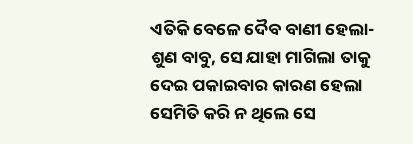ଏତିକି ବେଳେ ଦୈବ ବାଣୀ ହେଲା- ଶୁଣ ବାବୁ, ସେ ଯାହା ମାଗିଲା ତାକୁ ଦେଇ ପକାଇବାର କାରଣ ହେଲା ସେମିତି କରି ନ ଥିଲେ ସେ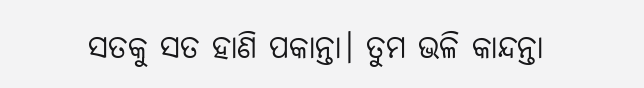ସତକୁ ସତ ହାଣି ପକାନ୍ତା। ତୁମ ଭଳି କାନ୍ଦନ୍ତା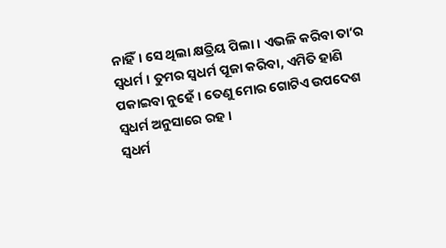ନାହିଁ। ସେ ଥିଲା କ୍ଷତ୍ରିୟ ପିଲା। ଏଭଳି କରିବା ତା’ର ସ୍ବଧର୍ମ। ତୁମର ସ୍ବଧର୍ମ ପୂଜା କରିବା, ଏମିତି ହାଣି ପକାଇବା ନୁହେଁ। ତେଣୁ ମୋର ଗୋଟିଏ ଉପଦେଶ ସ୍ବଧର୍ମ ଅନୁସାରେ ରହ।
ସ୍ବଧର୍ମ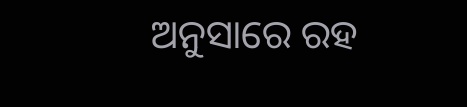ଅନୁସାରେ ରହ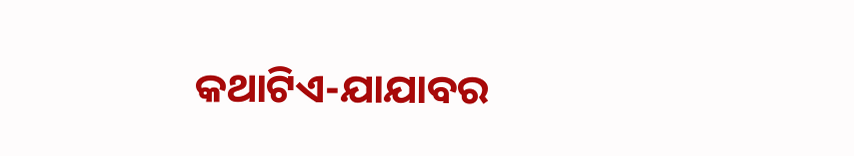କଥାଟିଏ-ଯାଯାବର